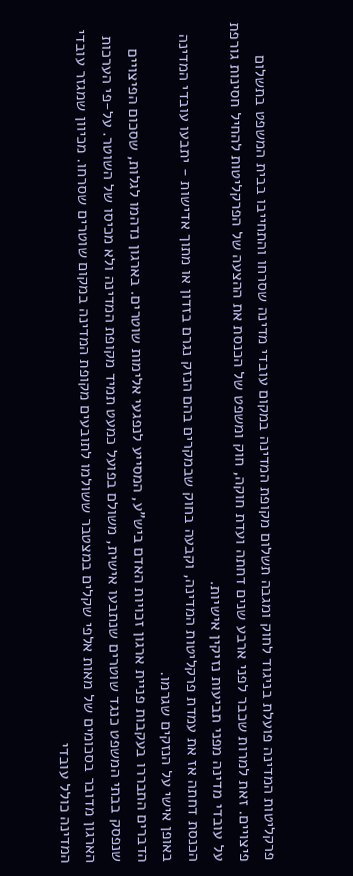פרקליטות המדינה פועלת בניגוד לחוק ומגבה תשלום מקופת המדינה במקום עובדי מדינה שסרחו והתחייבו בבית המשפט בתשלום פיצויים. זאת למרות שכבר לפני ארבע שנים דחתה ועדת חוקה, חוק ומשפט של הכנסת את ההצעה של הפרקליטות להחיל חסינות גורפת על עובדי מדינה מפני תביעות נזיקין אישיות.
הכנסת דחתה אז את עמדת פרקליטות המדינה, וקבעה בחוק שבמקרים בהם הנזק נגרם בזדון או מתוך אדישות - יתבעו עובדי המדינה באופן אישי על הנזקים שגרמו.
הדברים התבררו בעקבות פניית ארגון זכויות האדם ביש"ע, המסייע לנפגעי אלימות שוטרים. בארגון נדהמו לגלות, שסכום הפיצויים שנפסק בבתי המשפט כנגד שוטרים שנתבעו אישית, משולם בפועל כמעט תמיד מקופת המדינה ולא מכיסו של השוטר. על-פי הערכות הארגון מדובר בסכומים של מאות אלפי שקלים במצטבר ששולמו לתובעים מקופת המדינה במקום שוטרים שסרחו. מכיוון שמגזר עובדי המדינה כולל עובדי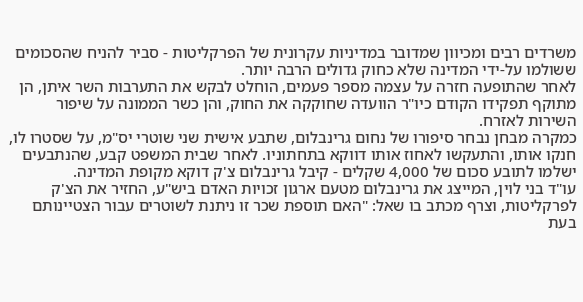משרדים רבים ומכיוון שמדובר במדיניות עקרונית של הפרקליטות - סביר להניח שהסכומים ששולמו על-ידי המדינה שלא כחוק גדולים הרבה יותר.
לאחר שהתופעה חזרה על עצמה מספר פעמים, הוחלט לבקש את התערבות השר איתן, הן מתוקף תפקידו הקודם כיו"ר הוועדה שחוקקה את החוק, והן כשר הממונה על שיפור השירות לאזרח.
כמקרה מבחן נבחר סיפורו של נחום גרינבלום, שתבע אישית שני שוטרי יס"מ, על שסטרו לו, חנקו אותו, והתעקשו לאחוז אותו דווקא בתחתוניו. לאחר שבית המשפט קבע, שהנתבעים ישלמו לתובע סכום של 4,000 שקלים - קיבל גרינבלום צ'ק דוקא מקופת המדינה.
עו"ד בני לוין, המייצג את גרינבלום מטעם ארגון זכויות האדם ביש"ע, החזיר את הצ'ק לפרקליטות, וצרף מכתב בו שאל: "האם תוספת שכר זו ניתנת לשוטרים עבור הצטיינותם בעת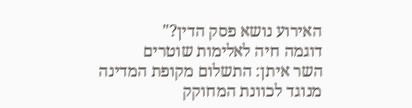האירוע נושא פסק הדין?"
דוגמה חיה לאלימות שוטרים
השר איתן: התשלום מקופת המדינה מנוגד לכוונת המחוקק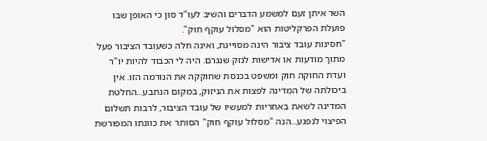השר איתן זעם למשמע הדברים והשיב לעו"ד סון כי האופן שבו פועלת הפרקליטות הוא "מסלול עוקף חוק".
"חסינות עובד ציבור הינה מסוייגת, ואינה חלה כשעובד הציבור פעל מתוך מודעות או אדישות לנזק שנגרם. היה לי הכבוד להיות יו"ר ועדת החוקה חוק ומשפט בכנסת שחוקקה את הנורמה הזו. אין ביכולתה של המדינה לפצות את הניזוק, במקום הנתבע...החלטת המדינה לשאת באחריות למעשיו של עובד הציבור, לרבות תשלום הפיצוי לנפגע...הנה "מסלול עוקף חוק" הסותר את כוונתו המפורשת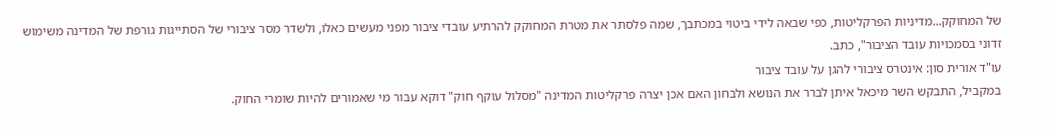של המחוקק...מדיניות הפרקליטות, כפי שבאה לידי ביטוי במכתבך, שמה פלסתר את מטרת המחוקק להרתיע עובדי ציבור מפני מעשים כאלו, ולשדר מסר ציבורי של הסתייגות גורפת של המדינה משימוש זדוני בסמכויות עובד הציבור", כתב.
עו"ד אורית סון: אינטרס ציבורי להגן על עובד ציבור
במקביל, התבקש השר מיכאל איתן לברר את הנושא ולבחון האם אכן יצרה פרקליטות המדינה "מסלול עוקף חוק" דוקא עבור מי שאמורים להיות שומרי החוק.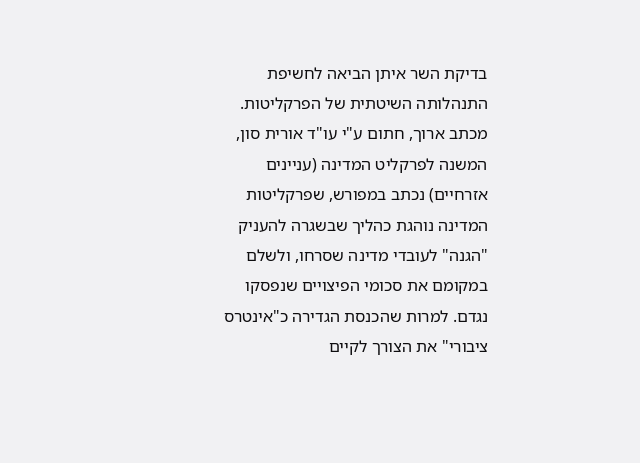בדיקת השר איתן הביאה לחשיפת התנהלותה השיטתית של הפרקליטות. מכתב ארוך, חתום ע"י עו"ד אורית סון, המשנה לפרקליט המדינה (עניינים אזרחיים) נכתב במפורש, שפרקליטות המדינה נוהגת כהליך שבשגרה להעניק "הגנה" לעובדי מדינה שסרחו, ולשלם במקומם את סכומי הפיצויים שנפסקו נגדם. למרות שהכנסת הגדירה כ"אינטרס ציבורי" את הצורך לקיים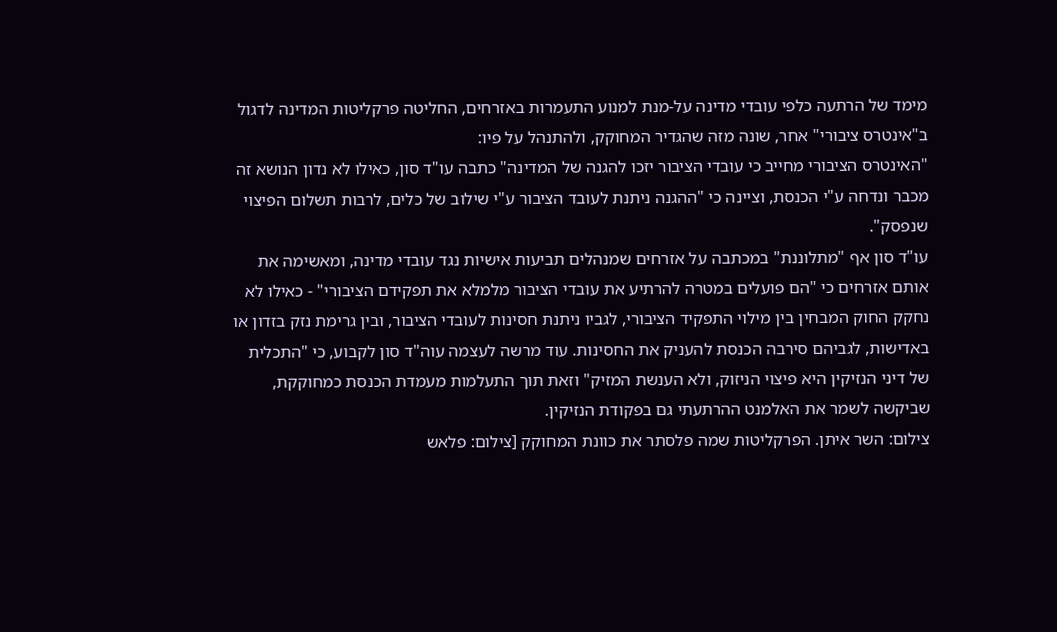מימד של הרתעה כלפי עובדי מדינה על-מנת למנוע התעמרות באזרחים, החליטה פרקליטות המדינה לדגול ב"אינטרס ציבורי" אחר, שונה מזה שהגדיר המחוקק, ולהתנהל על פיו:
"האינטרס הציבורי מחייב כי עובדי הציבור יזכו להגנה של המדינה" כתבה עו"ד סון, כאילו לא נדון הנושא זה מכבר ונדחה ע"י הכנסת, וציינה כי "ההגנה ניתנת לעובד הציבור ע"י שילוב של כלים, לרבות תשלום הפיצוי שנפסק".
עו"ד סון אף "מתלוננת" במכתבה על אזרחים שמנהלים תביעות אישיות נגד עובדי מדינה, ומאשימה את אותם אזרחים כי "הם פועלים במטרה להרתיע את עובדי הציבור מלמלא את תפקידם הציבורי" - כאילו לא נחקק החוק המבחין בין מילוי התפקיד הציבורי, לגביו ניתנת חסינות לעובדי הציבור, ובין גרימת נזק בזדון או באדישות, לגביהם סירבה הכנסת להעניק את החסינות. עוד מרשה לעצמה עוה"ד סון לקבוע, כי "התכלית של דיני הנזיקין היא פיצוי הניזוק, ולא הענשת המזיק" וזאת תוך התעלמות מעמדת הכנסת כמחוקקת, שביקשה לשמר את האלמנט ההרתעתי גם בפקודת הנזיקין.
צילום: השר איתן. הפרקליטות שמה פלסתר את כוונת המחוקק [צילום: פלאש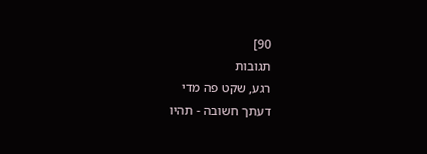90]
תגובות
רגע, שקט פה מדי
דעתך חשובה - תהיו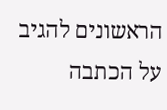הראשונים להגיב על הכתבה